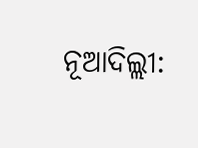ନୂଆଦିଲ୍ଲୀ: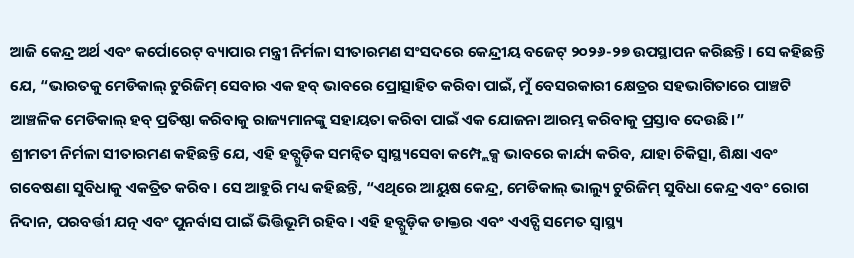ଆଜି କେନ୍ଦ୍ର ଅର୍ଥ ଏବଂ କର୍ପୋରେଟ୍ ବ୍ୟାପାର ମନ୍ତ୍ରୀ ନିର୍ମଳା ସୀତାରମଣ ସଂସଦରେ କେନ୍ଦ୍ରୀୟ ବଜେଟ୍ ୨୦୨୬-୨୭ ଉପସ୍ଥାପନ କରିଛନ୍ତି। ସେ କହିଛନ୍ତି ଯେ, “ଭାରତକୁ ମେଡିକାଲ୍ ଟୁରିଜିମ୍ ସେବାର ଏକ ହବ୍ ଭାବରେ ପ୍ରୋତ୍ସାହିତ କରିବା ପାଇଁ, ମୁଁ ବେସରକାରୀ କ୍ଷେତ୍ରର ସହଭାଗିତାରେ ପାଞ୍ଚଟି ଆଞ୍ଚଳିକ ମେଡିକାଲ୍ ହବ୍ ପ୍ରତିଷ୍ଠା କରିବାକୁ ରାଜ୍ୟମାନଙ୍କୁ ସହାୟତା କରିବା ପାଇଁ ଏକ ଯୋଜନା ଆରମ୍ଭ କରିବାକୁ ପ୍ରସ୍ତାବ ଦେଉଛି।”
ଶ୍ରୀମତୀ ନିର୍ମଳା ସୀତାରମଣ କହିଛନ୍ତି ଯେ, ଏହି ହବ୍ଗୁଡ଼ିକ ସମନ୍ୱିତ ସ୍ୱାସ୍ଥ୍ୟସେବା କମ୍ପ୍ଲେକ୍ସ ଭାବରେ କାର୍ଯ୍ୟ କରିବ, ଯାହା ଚିକିତ୍ସା, ଶିକ୍ଷା ଏବଂ ଗବେଷଣା ସୁବିଧାକୁ ଏକତ୍ରିତ କରିବ। ସେ ଆହୁରି ମଧ୍ୟ କହିଛନ୍ତି, “ଏଥିରେ ଆୟୁଷ କେନ୍ଦ୍ର, ମେଡିକାଲ୍ ଭାଲ୍ୟୁ ଟୁରିଜିମ୍ ସୁବିଧା କେନ୍ଦ୍ର ଏବଂ ରୋଗ ନିଦାନ, ପରବର୍ତ୍ତୀ ଯତ୍ନ ଏବଂ ପୁନର୍ବାସ ପାଇଁ ଭିତ୍ତିଭୂମି ରହିବ। ଏହି ହବ୍ଗୁଡ଼ିକ ଡାକ୍ତର ଏବଂ ଏଏଚ୍ପି ସମେତ ସ୍ୱାସ୍ଥ୍ୟ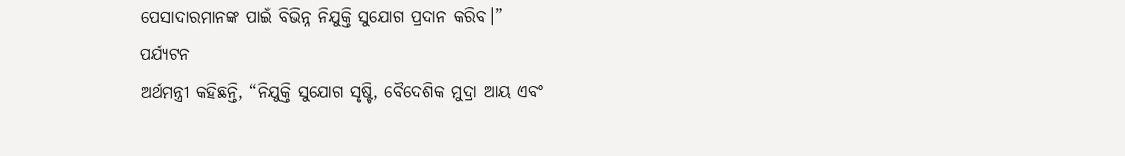ପେସାଦାରମାନଙ୍କ ପାଇଁ ବିଭିନ୍ନ ନିଯୁକ୍ତି ସୁଯୋଗ ପ୍ରଦାନ କରିବ।”
ପର୍ଯ୍ୟଟନ
ଅର୍ଥମନ୍ତ୍ରୀ କହିଛନ୍ତି, “ନିଯୁକ୍ତି ସୁଯୋଗ ସୃଷ୍ଟି, ବୈଦେଶିକ ମୁଦ୍ରା ଆୟ ଏବଂ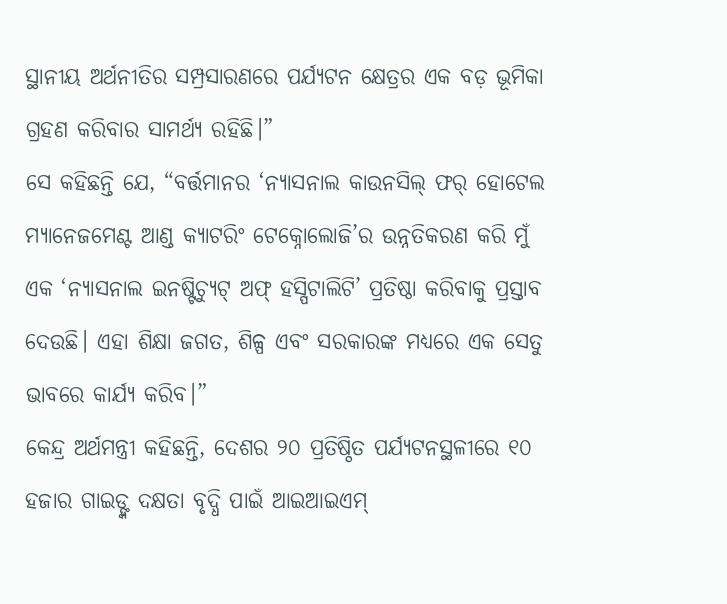ସ୍ଥାନୀୟ ଅର୍ଥନୀତିର ସମ୍ପ୍ରସାରଣରେ ପର୍ଯ୍ୟଟନ କ୍ଷେତ୍ରର ଏକ ବଡ଼ ଭୂମିକା ଗ୍ରହଣ କରିବାର ସାମର୍ଥ୍ୟ ରହିଛି।”
ସେ କହିଛନ୍ତି ଯେ, “ବର୍ତ୍ତମାନର ‘ନ୍ୟାସନାଲ କାଉନସିଲ୍ ଫର୍ ହୋଟେଲ ମ୍ୟାନେଜମେଣ୍ଟ ଆଣ୍ଡ କ୍ୟାଟରିଂ ଟେକ୍ନୋଲୋଜି’ର ଉନ୍ନତିକରଣ କରି ମୁଁ ଏକ ‘ନ୍ୟାସନାଲ ଇନଷ୍ଟିଚ୍ୟୁଟ୍ ଅଫ୍ ହସ୍ପିଟାଲିଟି’ ପ୍ରତିଷ୍ଠା କରିବାକୁ ପ୍ରସ୍ତାବ ଦେଉଛି। ଏହା ଶିକ୍ଷା ଜଗତ, ଶିଳ୍ପ ଏବଂ ସରକାରଙ୍କ ମଧ୍ୟରେ ଏକ ସେତୁ ଭାବରେ କାର୍ଯ୍ୟ କରିବ।”
କେନ୍ଦ୍ର ଅର୍ଥମନ୍ତ୍ରୀ କହିଛନ୍ତି, ଦେଶର ୨୦ ପ୍ରତିଷ୍ଠିତ ପର୍ଯ୍ୟଟନସ୍ଥଳୀରେ ୧୦ ହଜାର ଗାଇଡ୍ଙ୍କ ଦକ୍ଷତା ବୃଦ୍ଧି ପାଇଁ ଆଇଆଇଏମ୍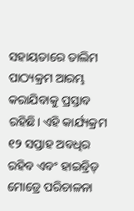ସହାୟତାରେ ତାଲିମ ପାଠ୍ୟକ୍ରମ ଆରମ୍ଭ କରାଯିବାକୁ ପ୍ରସ୍ତାବ ରହିଛି। ଏହି କାର୍ଯ୍ୟକ୍ରମ ୧୨ ସପ୍ତାହ ଅବଧିର ରହିବ ଏବଂ ହାଇବ୍ରିଡ୍ ମୋଡ୍ରେ ପରିଚାଳନା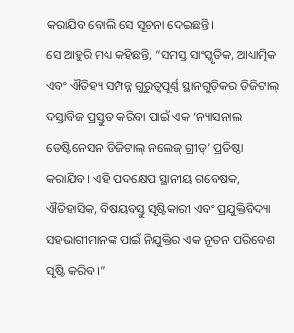କରାଯିବ ବୋଲି ସେ ସୂଚନା ଦେଇଛନ୍ତି।
ସେ ଆହୁରି ମଧ୍ୟ କହିଛନ୍ତି, “ସମସ୍ତ ସାଂସ୍କୃତିକ, ଆଧ୍ୟାତ୍ମିକ ଏବଂ ଐତିହ୍ୟ ସମ୍ପନ୍ନ ଗୁରୁତ୍ୱପୂର୍ଣ୍ଣ ସ୍ଥାନଗୁଡ଼ିକର ଡିଜିଟାଲ୍ ଦସ୍ତାବିଜ ପ୍ରସ୍ତୁତ କରିବା ପାଇଁ ଏକ ‘ନ୍ୟାସନାଲ ଡେଷ୍ଟିନେସନ ଡିଜିଟାଲ୍ ନଲେଜ୍ ଗ୍ରୀଡ୍’ ପ୍ରତିଷ୍ଠା କରାଯିବ। ଏହି ପଦକ୍ଷେପ ସ୍ଥାନୀୟ ଗବେଷକ, ଐତିହାସିକ, ବିଷୟବସ୍ତୁ ସୃଷ୍ଟିକାରୀ ଏବଂ ପ୍ରଯୁକ୍ତିବିଦ୍ୟା ସହଭାଗୀମାନଙ୍କ ପାଇଁ ନିଯୁକ୍ତିର ଏକ ନୂତନ ପରିବେଶ ସୃଷ୍ଟି କରିବ।”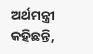ଅର୍ଥମନ୍ତ୍ରୀ କହିଛନ୍ତି,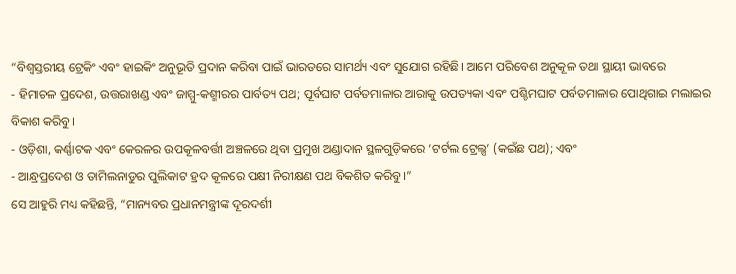“ବିଶ୍ୱସ୍ତରୀୟ ଟ୍ରେକିଂ ଏବଂ ହାଇକିଂ ଅନୁଭୂତି ପ୍ରଦାନ କରିବା ପାଇଁ ଭାରତରେ ସାମର୍ଥ୍ୟ ଏବଂ ସୁଯୋଗ ରହିଛି। ଆମେ ପରିବେଶ ଅନୁକୂଳ ତଥା ସ୍ଥାୟୀ ଭାବରେ
- ହିମାଚଳ ପ୍ରଦେଶ, ଉତ୍ତରାଖଣ୍ଡ ଏବଂ ଜାମ୍ମୁ-କଶ୍ମୀରର ପାର୍ବତ୍ୟ ପଥ; ପୂର୍ବଘାଟ ପର୍ବତମାଳାର ଆରାକୁ ଉପତ୍ୟକା ଏବଂ ପଶ୍ଚିମଘାଟ ପର୍ବତମାଳାର ପୋଥିଗାଇ ମଲାଇର ବିକାଶ କରିବୁ।
- ଓଡ଼ିଶା, କର୍ଣ୍ଣାଟକ ଏବଂ କେରଳର ଉପକୂଳବର୍ତ୍ତୀ ଅଞ୍ଚଳରେ ଥିବା ପ୍ରମୁଖ ଅଣ୍ଡାଦାନ ସ୍ଥଳଗୁଡ଼ିକରେ ‘ଟର୍ଟଲ ଟ୍ରେଲ୍ସ’ (କଇଁଛ ପଥ); ଏବଂ
- ଆନ୍ଧ୍ରପ୍ରଦେଶ ଓ ତାମିଲନାଡୁର ପୁଲିକାଟ ହ୍ରଦ କୂଳରେ ପକ୍ଷୀ ନିରୀକ୍ଷଣ ପଥ ବିକଶିତ କରିବୁ।”
ସେ ଆହୁରି ମଧ୍ୟ କହିଛନ୍ତି, “ମାନ୍ୟବର ପ୍ରଧାନମନ୍ତ୍ରୀଙ୍କ ଦୂରଦର୍ଶୀ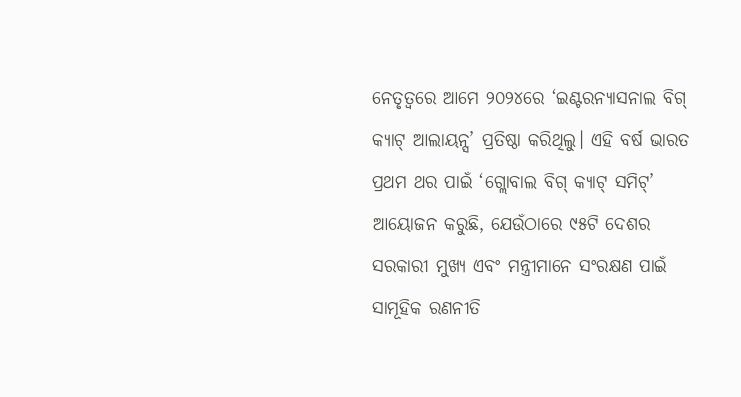ନେତୃତ୍ୱରେ ଆମେ ୨୦୨୪ରେ ‘ଇଣ୍ଟରନ୍ୟାସନାଲ ବିଗ୍ କ୍ୟାଟ୍ ଆଲାୟନ୍ସ’ ପ୍ରତିଷ୍ଠା କରିଥିଲୁ। ଏହି ବର୍ଷ ଭାରତ ପ୍ରଥମ ଥର ପାଇଁ ‘ଗ୍ଲୋବାଲ ବିଗ୍ କ୍ୟାଟ୍ ସମିଟ୍’ ଆୟୋଜନ କରୁଛି, ଯେଉଁଠାରେ ୯୫ଟି ଦେଶର ସରକାରୀ ମୁଖ୍ୟ ଏବଂ ମନ୍ତ୍ରୀମାନେ ସଂରକ୍ଷଣ ପାଇଁ ସାମୂହିକ ରଣନୀତି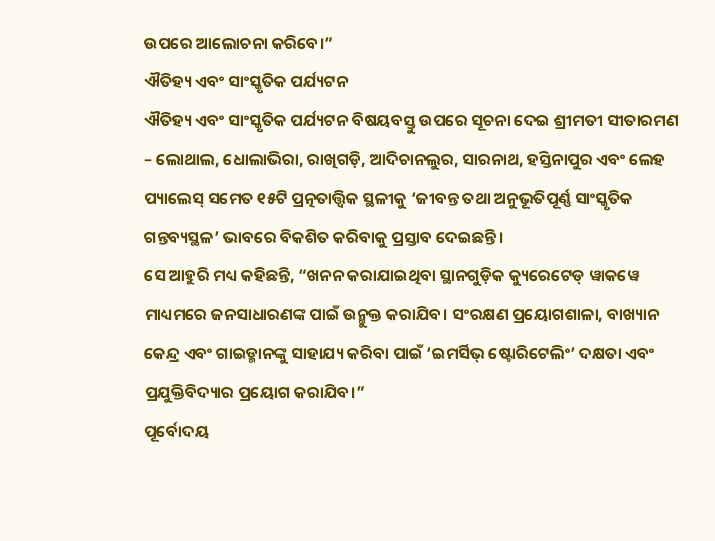ଉପରେ ଆଲୋଚନା କରିବେ।”
ଐତିହ୍ୟ ଏବଂ ସାଂସ୍କୃତିକ ପର୍ଯ୍ୟଟନ
ଐତିହ୍ୟ ଏବଂ ସାଂସ୍କୃତିକ ପର୍ଯ୍ୟଟନ ବିଷୟବସ୍ତୁ ଉପରେ ସୂଚନା ଦେଇ ଶ୍ରୀମତୀ ସୀତାରମଣ – ଲୋଥାଲ, ଧୋଲାଭିରା, ରାଖିଗଡ଼ି, ଆଦିଚାନଲୁର, ସାରନାଥ, ହସ୍ତିନାପୁର ଏବଂ ଲେହ ପ୍ୟାଲେସ୍ ସମେତ ୧୫ଟି ପ୍ରତ୍ନତାତ୍ତ୍ବିକ ସ୍ଥଳୀକୁ ‘ଜୀବନ୍ତ ତଥା ଅନୁଭୂତିପୂର୍ଣ୍ଣ ସାଂସ୍କୃତିକ ଗନ୍ତବ୍ୟସ୍ଥଳ’ ଭାବରେ ବିକଶିତ କରିବାକୁ ପ୍ରସ୍ତାବ ଦେଇଛନ୍ତି।
ସେ ଆହୁରି ମଧ୍ୟ କହିଛନ୍ତି, “ଖନନ କରାଯାଇଥିବା ସ୍ଥାନଗୁଡ଼ିକ କ୍ୟୁରେଟେଡ୍ ୱାକୱେ ମାଧ୍ୟମରେ ଜନସାଧାରଣଙ୍କ ପାଇଁ ଉନ୍ମୁକ୍ତ କରାଯିବ। ସଂରକ୍ଷଣ ପ୍ରୟୋଗଶାଳା, ବାଖ୍ୟାନ କେନ୍ଦ୍ର ଏବଂ ଗାଇଡ୍ମାନଙ୍କୁ ସାହାଯ୍ୟ କରିବା ପାଇଁ ‘ଇମର୍ସିଭ୍ ଷ୍ଟୋରିଟେଲିଂ’ ଦକ୍ଷତା ଏବଂ ପ୍ରଯୁକ୍ତିବିଦ୍ୟାର ପ୍ରୟୋଗ କରାଯିବ।”
ପୂର୍ବୋଦୟ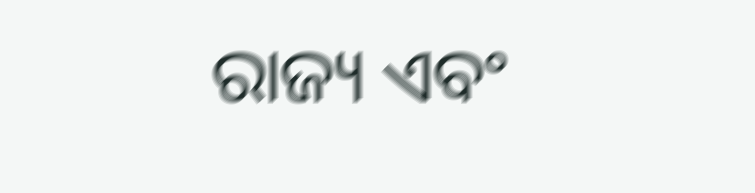ରାଜ୍ୟ ଏବଂ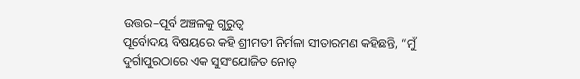ଉତ୍ତର–ପୂର୍ବ ଅଞ୍ଚଳକୁ ଗୁରୁତ୍ୱ
ପୂର୍ବୋଦୟ ବିଷୟରେ କହି ଶ୍ରୀମତୀ ନିର୍ମଳା ସୀତାରମଣ କହିଛନ୍ତି, “ମୁଁ ଦୁର୍ଗାପୁରଠାରେ ଏକ ସୁସଂଯୋଜିତ ନୋଡ୍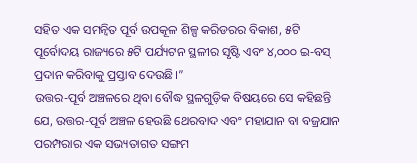ସହିତ ଏକ ସମନ୍ୱିତ ପୂର୍ବ ଉପକୂଳ ଶିଳ୍ପ କରିଡରର ବିକାଶ, ୫ଟି ପୂର୍ବୋଦୟ ରାଜ୍ୟରେ ୫ଟି ପର୍ଯ୍ୟଟନ ସ୍ଥଳୀର ସୃଷ୍ଟି ଏବଂ ୪,୦୦୦ ଇ-ବସ୍ ପ୍ରଦାନ କରିବାକୁ ପ୍ରସ୍ତାବ ଦେଉଛି।”
ଉତ୍ତର-ପୂର୍ବ ଅଞ୍ଚଳରେ ଥିବା ବୌଦ୍ଧ ସ୍ଥଳଗୁଡ଼ିକ ବିଷୟରେ ସେ କହିଛନ୍ତି ଯେ, ଉତ୍ତର-ପୂର୍ବ ଅଞ୍ଚଳ ହେଉଛି ଥେରବାଦ ଏବଂ ମହାଯାନ ବା ବଜ୍ରଯାନ ପରମ୍ପରାର ଏକ ସଭ୍ୟତାଗତ ସଙ୍ଗମ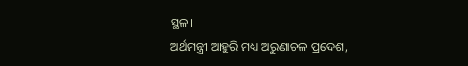ସ୍ଥଳ।
ଅର୍ଥମନ୍ତ୍ରୀ ଆହୁରି ମଧ୍ୟ ଅରୁଣାଚଳ ପ୍ରଦେଶ,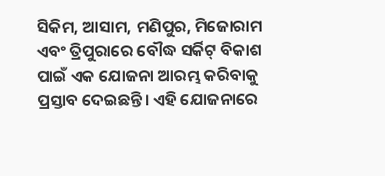ସିକିମ, ଆସାମ, ମଣିପୁର, ମିଜୋରାମ ଏବଂ ତ୍ରିପୁରାରେ ବୌଦ୍ଧ ସର୍କିଟ୍ ବିକାଶ ପାଇଁ ଏକ ଯୋଜନା ଆରମ୍ଭ କରିବାକୁ ପ୍ରସ୍ତାବ ଦେଇଛନ୍ତି। ଏହି ଯୋଜନାରେ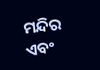ମନ୍ଦିର ଏବଂ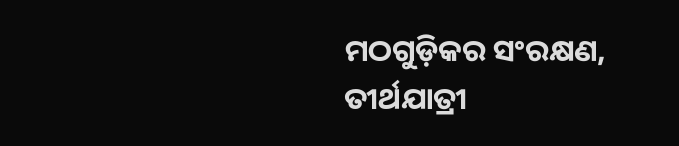ମଠଗୁଡ଼ିକର ସଂରକ୍ଷଣ, ତୀର୍ଥଯାତ୍ରୀ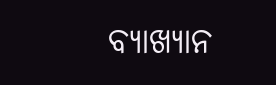ବ୍ୟାଖ୍ୟାନ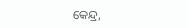କେନ୍ଦ୍ର,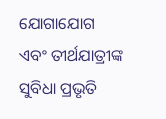ଯୋଗାଯୋଗ ଏବଂ ତୀର୍ଥଯାତ୍ରୀଙ୍କ ସୁବିଧା ପ୍ରଭୃତି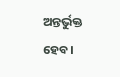ଅନ୍ତର୍ଭୁକ୍ତ ହେବ।